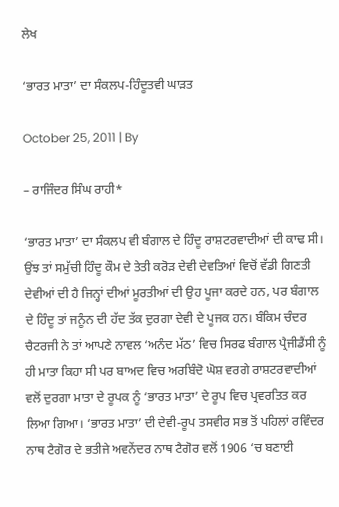ਲੇਖ

‘ਭਾਰਤ ਮਾਤਾ’ ਦਾ ਸੰਕਲਪ-ਹਿੰਦੂਤਵੀ ਘਾੜਤ

October 25, 2011 | By

– ਰਾਜਿੰਦਰ ਸਿੰਘ ਰਾਹੀ*

‘ਭਾਰਤ ਮਾਤਾ’ ਦਾ ਸੰਕਲਪ ਵੀ ਬੰਗਾਲ ਦੇ ਹਿੰਦੂ ਰਾਸ਼ਟਰਵਾਦੀਆਂ ਦੀ ਕਾਢ ਸੀ। ਉਂਝ ਤਾਂ ਸਮੁੱਚੀ ਹਿੰਦੂ ਕੌਮ ਦੇ ਤੇਤੀ ਕਰੋੜ ਦੇਵੀ ਦੇਵਤਿਆਂ ਵਿਚੋਂ ਵੱਡੀ ਗਿਣਤੀ ਦੇਵੀਆਂ ਦੀ ਹੈ ਜਿਨ੍ਹਾਂ ਦੀਆਂ ਮੂਰਤੀਆਂ ਦੀ ਉਹ ਪੂਜਾ ਕਰਦੇ ਹਨ, ਪਰ ਬੰਗਾਲ ਦੇ ਹਿੰਦੂ ਤਾਂ ਜਨੂੰਨ ਦੀ ਹੱਦ ਤੱਕ ਦੁਰਗਾ ਦੇਵੀ ਦੇ ਪੂਜਕ ਹਨ। ਬੰਕਿਮ ਚੰਦਰ ਚੈਟਰਜੀ ਨੇ ਤਾਂ ਆਪਣੇ ਨਾਵਲ ‘ਅਨੰਦ ਮੱਠ’ ਵਿਚ ਸਿਰਫ ਬੰਗਾਲ ਪ੍ਰੈਜੀਡੈਂਸੀ ਨੂੰ ਹੀ ਮਾਤਾ ਕਿਹਾ ਸੀ ਪਰ ਬਾਅਦ ਵਿਚ ਅਰਬਿੰਦੋ ਘੋਸ਼ ਵਰਗੇ ਰਾਸ਼ਟਰਵਾਦੀਆਂ ਵਲੋਂ ਦੁਰਗਾ ਮਾਤਾ ਦੇ ਰੂਪਕ ਨੂੰ ‘ਭਾਰਤ ਮਾਤਾ’ ਦੇ ਰੂਪ ਵਿਚ ਪ੍ਰਵਰਤਿਤ ਕਰ ਲਿਆ ਗਿਆ। ‘ਭਾਰਤ ਮਾਤਾ’ ਦੀ ਦੇਵੀ-ਰੂਪ ਤਸਵੀਰ ਸਭ ਤੋਂ ਪਹਿਲਾਂ ਰਵਿੰਦਰ ਨਾਥ ਟੈਗੋਰ ਦੇ ਭਤੀਜੇ ਅਵਨੇਂਦਰ ਨਾਥ ਟੈਗੋਰ ਵਲੋਂ 1906 ‘ਚ ਬਣਾਈ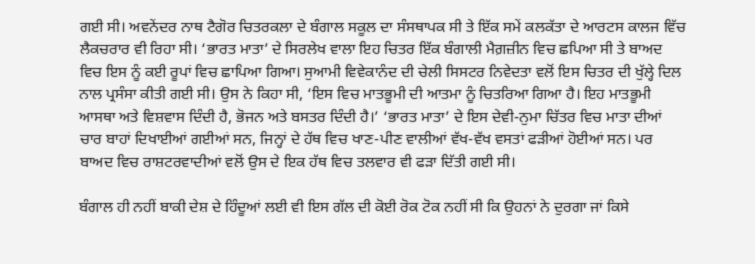ਗਈ ਸੀ। ਅਵਨੇਂਦਰ ਨਾਥ ਟੈਗੋਰ ਚਿਤਰਕਲਾ ਦੇ ਬੰਗਾਲ ਸਕੂਲ ਦਾ ਸੰਸਥਾਪਕ ਸੀ ਤੇ ਇੱਕ ਸਮੇਂ ਕਲਕੱਤਾ ਦੇ ਆਰਟਸ ਕਾਲਜ ਵਿੱਚ ਲੈਕਚਰਾਰ ਵੀ ਰਿਹਾ ਸੀ। ‘ਭਾਰਤ ਮਾਤਾ’ ਦੇ ਸਿਰਲੇਖ ਵਾਲਾ ਇਹ ਚਿਤਰ ਇੱਕ ਬੰਗਾਲੀ ਮੈਗ਼ਜ਼ੀਨ ਵਿਚ ਛਪਿਆ ਸੀ ਤੇ ਬਾਅਦ ਵਿਚ ਇਸ ਨੂੰ ਕਈ ਰੂਪਾਂ ਵਿਚ ਛਾਪਿਆ ਗਿਆ। ਸੁਆਮੀ ਵਿਵੇਕਾਨੰਦ ਦੀ ਚੇਲੀ ਸਿਸਟਰ ਨਿਵੇਦਤਾ ਵਲੋਂ ਇਸ ਚਿਤਰ ਦੀ ਖੁੱਲ੍ਹੇ ਦਿਲ ਨਾਲ ਪ੍ਰਸੰਸਾ ਕੀਤੀ ਗਈ ਸੀ। ਉਸ ਨੇ ਕਿਹਾ ਸੀ, ‘ਇਸ ਵਿਚ ਮਾਤਭੂਮੀ ਦੀ ਆਤਮਾ ਨੂੰ ਚਿਤਰਿਆ ਗਿਆ ਹੈ। ਇਹ ਮਾਤਭੂਮੀ ਆਸਥਾ ਅਤੇ ਵਿਸ਼ਵਾਸ ਦਿੰਦੀ ਹੈ, ਭੋਜਨ ਅਤੇ ਬਸਤਰ ਦਿੰਦੀ ਹੈ।’ ‘ਭਾਰਤ ਮਾਤਾ’ ਦੇ ਇਸ ਦੇਵੀ-ਨੁਮਾ ਚਿੱਤਰ ਵਿਚ ਮਾਤਾ ਦੀਆਂ ਚਾਰ ਬਾਹਾਂ ਦਿਖਾਈਆਂ ਗਈਆਂ ਸਨ, ਜਿਨ੍ਹਾਂ ਦੇ ਹੱਥ ਵਿਚ ਖਾਣ-ਪੀਣ ਵਾਲੀਆਂ ਵੱਖ-ਵੱਖ ਵਸਤਾਂ ਫੜੀਆਂ ਹੋਈਆਂ ਸਨ। ਪਰ ਬਾਅਦ ਵਿਚ ਰਾਸ਼ਟਰਵਾਦੀਆਂ ਵਲੋਂ ਉਸ ਦੇ ਇਕ ਹੱਥ ਵਿਚ ਤਲਵਾਰ ਵੀ ਫੜਾ ਦਿੱਤੀ ਗਈ ਸੀ।

ਬੰਗਾਲ ਹੀ ਨਹੀਂ ਬਾਕੀ ਦੇਸ਼ ਦੇ ਹਿੰਦੂਆਂ ਲਈ ਵੀ ਇਸ ਗੱਲ ਦੀ ਕੋਈ ਰੋਕ ਟੋਕ ਨਹੀਂ ਸੀ ਕਿ ਉਹਨਾਂ ਨੇ ਦੁਰਗਾ ਜਾਂ ਕਿਸੇ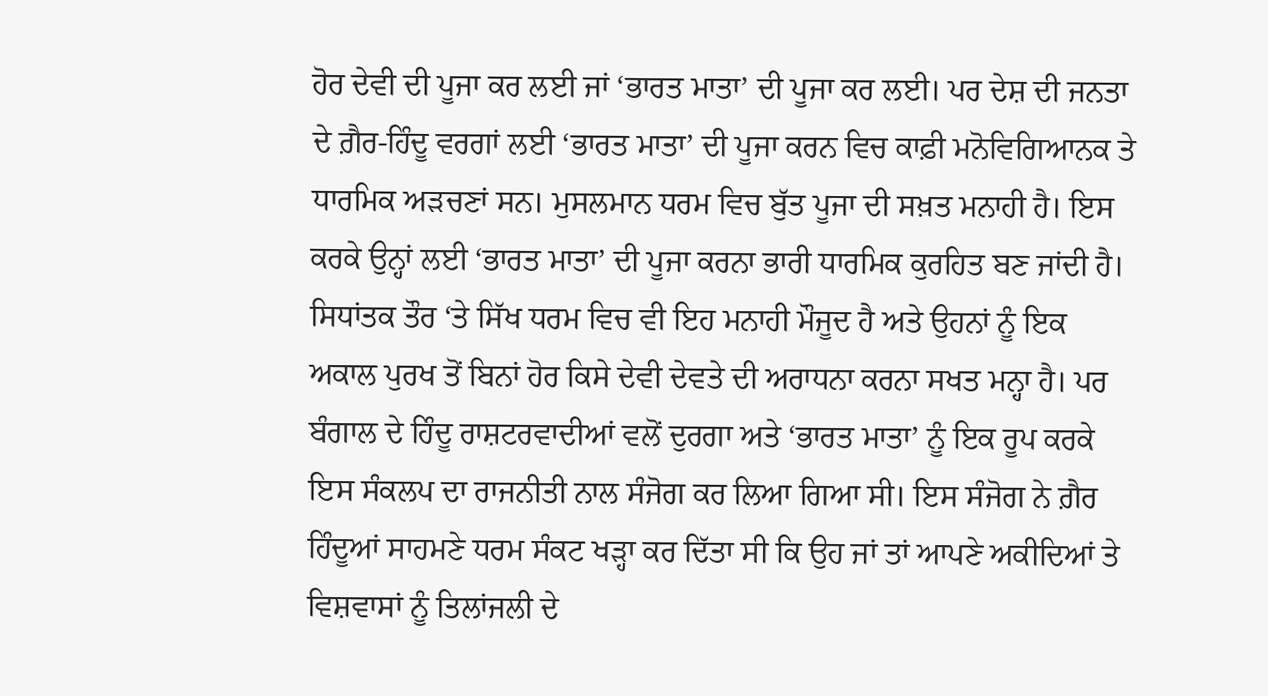ਹੋਰ ਦੇਵੀ ਦੀ ਪੂਜਾ ਕਰ ਲਈ ਜਾਂ ‘ਭਾਰਤ ਮਾਤਾ’ ਦੀ ਪੂਜਾ ਕਰ ਲਈ। ਪਰ ਦੇਸ਼ ਦੀ ਜਨਤਾ ਦੇ ਗ਼ੈਰ-ਹਿੰਦੂ ਵਰਗਾਂ ਲਈ ‘ਭਾਰਤ ਮਾਤਾ’ ਦੀ ਪੂਜਾ ਕਰਨ ਵਿਚ ਕਾਫ਼ੀ ਮਨੋਵਿਗਿਆਨਕ ਤੇ ਧਾਰਮਿਕ ਅੜਚਣਾਂ ਸਨ। ਮੁਸਲਮਾਨ ਧਰਮ ਵਿਚ ਬੁੱਤ ਪੂਜਾ ਦੀ ਸਖ਼ਤ ਮਨਾਹੀ ਹੈ। ਇਸ ਕਰਕੇ ਉਨ੍ਹਾਂ ਲਈ ‘ਭਾਰਤ ਮਾਤਾ’ ਦੀ ਪੂਜਾ ਕਰਨਾ ਭਾਰੀ ਧਾਰਮਿਕ ਕੁਰਹਿਤ ਬਣ ਜਾਂਦੀ ਹੈ। ਸਿਧਾਂਤਕ ਤੌਰ ‘ਤੇ ਸਿੱਖ ਧਰਮ ਵਿਚ ਵੀ ਇਹ ਮਨਾਹੀ ਮੌਜੂਦ ਹੈ ਅਤੇ ਉਹਨਾਂ ਨੂੰ ਇਕ ਅਕਾਲ ਪੁਰਖ ਤੋਂ ਬਿਨਾਂ ਹੋਰ ਕਿਸੇ ਦੇਵੀ ਦੇਵਤੇ ਦੀ ਅਰਾਧਨਾ ਕਰਨਾ ਸਖਤ ਮਨ੍ਹਾ ਹੈ। ਪਰ ਬੰਗਾਲ ਦੇ ਹਿੰਦੂ ਰਾਸ਼ਟਰਵਾਦੀਆਂ ਵਲੋਂ ਦੁਰਗਾ ਅਤੇ ‘ਭਾਰਤ ਮਾਤਾ’ ਨੂੰ ਇਕ ਰੂਪ ਕਰਕੇ ਇਸ ਸੰਕਲਪ ਦਾ ਰਾਜਨੀਤੀ ਨਾਲ ਸੰਜੋਗ ਕਰ ਲਿਆ ਗਿਆ ਸੀ। ਇਸ ਸੰਜੋਗ ਨੇ ਗ਼ੈਰ ਹਿੰਦੂਆਂ ਸਾਹਮਣੇ ਧਰਮ ਸੰਕਟ ਖੜ੍ਹਾ ਕਰ ਦਿੱਤਾ ਸੀ ਕਿ ਉਹ ਜਾਂ ਤਾਂ ਆਪਣੇ ਅਕੀਦਿਆਂ ਤੇ ਵਿਸ਼ਵਾਸਾਂ ਨੂੰ ਤਿਲਾਂਜਲੀ ਦੇ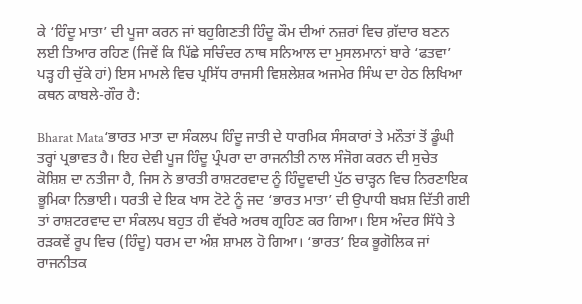ਕੇ ‘ਹਿੰਦੂ ਮਾਤਾ’ ਦੀ ਪੂਜਾ ਕਰਨ ਜਾਂ ਬਹੁਗਿਣਤੀ ਹਿੰਦੂ ਕੌਮ ਦੀਆਂ ਨਜ਼ਰਾਂ ਵਿਚ ਗ਼ੱਦਾਰ ਬਣਨ ਲਈ ਤਿਆਰ ਰਹਿਣ (ਜਿਵੇਂ ਕਿ ਪਿੱਛੇ ਸਚਿੰਦਰ ਨਾਥ ਸਨਿਆਲ ਦਾ ਮੁਸਲਮਾਨਾਂ ਬਾਰੇ ‘ਫਤਵਾ’ ਪੜ੍ਹ ਹੀ ਚੁੱਕੇ ਹਾਂ) ਇਸ ਮਾਮਲੇ ਵਿਚ ਪ੍ਰਸਿੱਧ ਰਾਜਸੀ ਵਿਸ਼ਲੇਸ਼ਕ ਅਜਮੇਰ ਸਿੰਘ ਦਾ ਹੇਠ ਲਿਖਿਆ ਕਥਨ ਕਾਬਲੇ-ਗੌਰ ਹੈ:

Bharat Mata‘ਭਾਰਤ ਮਾਤਾ ਦਾ ਸੰਕਲਪ ਹਿੰਦੂ ਜਾਤੀ ਦੇ ਧਾਰਮਿਕ ਸੰਸਕਾਰਾਂ ਤੇ ਮਨੌਤਾਂ ਤੋਂ ਡੂੰਘੀ ਤਰ੍ਹਾਂ ਪ੍ਰਭਾਵਤ ਹੈ। ਇਹ ਦੇਵੀ ਪੂਜ ਹਿੰਦੂ ਪ੍ਰੰਪਰਾ ਦਾ ਰਾਜਨੀਤੀ ਨਾਲ ਸੰਜੋਗ ਕਰਨ ਦੀ ਸੁਚੇਤ ਕੋਸ਼ਿਸ਼ ਦਾ ਨਤੀਜਾ ਹੈ, ਜਿਸ ਨੇ ਭਾਰਤੀ ਰਾਸ਼ਟਰਵਾਦ ਨੂੰ ਹਿੰਦੂਵਾਦੀ ਪੁੱਠ ਚਾੜ੍ਹਨ ਵਿਚ ਨਿਰਣਾਇਕ ਭੂਮਿਕਾ ਨਿਭਾਈ। ਧਰਤੀ ਦੇ ਇਕ ਖਾਸ ਟੋਟੇ ਨੂੰ ਜਦ ‘ਭਾਰਤ ਮਾਤਾ’ ਦੀ ਉਪਾਧੀ ਬਖ਼ਸ਼ ਦਿੱਤੀ ਗਈ ਤਾਂ ਰਾਸ਼ਟਰਵਾਦ ਦਾ ਸੰਕਲਪ ਬਹੁਤ ਹੀ ਵੱਖਰੇ ਅਰਥ ਗ੍ਰਹਿਣ ਕਰ ਗਿਆ। ਇਸ ਅੰਦਰ ਸਿੱਧੇ ਤੇ ਰੜਕਵੇਂ ਰੂਪ ਵਿਚ (ਹਿੰਦੂ) ਧਰਮ ਦਾ ਅੰਸ਼ ਸ਼ਾਮਲ ਹੋ ਗਿਆ। ‘ਭਾਰਤ’ ਇਕ ਭੂਗੋਲਿਕ ਜਾਂ ਰਾਜਨੀਤਕ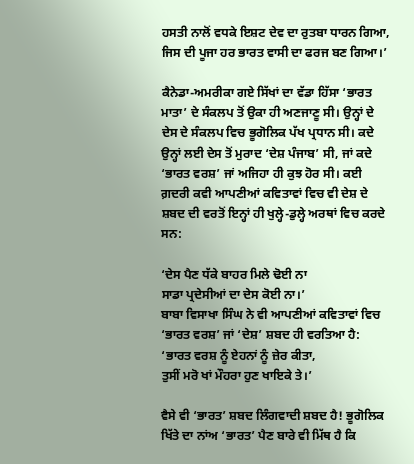ਹਸਤੀ ਨਾਲੋਂ ਵਧਕੇ ਇਸ਼ਟ ਦੇਵ ਦਾ ਰੁਤਬਾ ਧਾਰਨ ਗਿਆ, ਜਿਸ ਦੀ ਪੂਜਾ ਹਰ ਭਾਰਤ ਵਾਸੀ ਦਾ ਫਰਜ ਬਣ ਗਿਆ।’

ਕੈਨੇਡਾ-ਅਮਰੀਕਾ ਗਏ ਸਿੱਖਾਂ ਦਾ ਵੱਡਾ ਹਿੱਸਾ ‘ਭਾਰਤ ਮਾਤਾ’ ਦੇ ਸੰਕਲਪ ਤੋਂ ਉਕਾ ਹੀ ਅਣਜਾਣੂ ਸੀ। ਉਨ੍ਹਾਂ ਦੇ ਦੇਸ ਦੇ ਸੰਕਲਪ ਵਿਚ ਭੂਗੋਲਿਕ ਪੱਖ ਪ੍ਰਧਾਨ ਸੀ। ਕਦੇ ਉਨ੍ਹਾਂ ਲਈ ਦੇਸ ਤੋਂ ਮੁਰਾਦ ‘ਦੇਸ਼ ਪੰਜਾਬ’ ਸੀ, ਜਾਂ ਕਦੇ ‘ਭਾਰਤ ਵਰਸ਼’ ਜਾਂ ਅਜਿਹਾ ਹੀ ਕੁਝ ਹੋਰ ਸੀ। ਕਈ ਗ਼ਦਰੀ ਕਵੀ ਆਪਣੀਆਂ ਕਵਿਤਾਵਾਂ ਵਿਚ ਵੀ ਦੇਸ਼ ਦੇ ਸ਼ਬਦ ਦੀ ਵਰਤੋਂ ਇਨ੍ਹਾਂ ਹੀ ਖੁਲ੍ਹੇ-ਡੁਲ੍ਹੇ ਅਰਥਾਂ ਵਿਚ ਕਰਦੇ ਸਨ:

‘ਦੇਸ ਪੈਣ ਧੱਕੇ ਬਾਹਰ ਮਿਲੇ ਢੋਈ ਨਾ
ਸਾਡਾ ਪ੍ਰਦੇਸੀਆਂ ਦਾ ਦੇਸ ਕੋਈ ਨਾ।’
ਬਾਬਾ ਵਿਸਾਖਾ ਸਿੰਘ ਨੇ ਵੀ ਆਪਣੀਆਂ ਕਵਿਤਾਵਾਂ ਵਿਚ ‘ਭਾਰਤ ਵਰਸ਼’ ਜਾਂ ‘ਦੇਸ਼’ ਸ਼ਬਦ ਹੀ ਵਰਤਿਆ ਹੈ:
‘ਭਾਰਤ ਵਰਸ਼ ਨੂੰ ਏਹਨਾਂ ਨੂੰ ਜ਼ੇਰ ਕੀਤਾ,
ਤੁਸੀਂ ਮਰੋ ਖਾਂ ਮੌਹਰਾ ਹੁਣ ਖਾਇਕੇ ਤੇ।’

ਵੈਸੇ ਵੀ ‘ਭਾਰਤ’ ਸ਼ਬਦ ਲਿੰਗਵਾਦੀ ਸ਼ਬਦ ਹੈ! ਭੂਗੋਲਿਕ ਖਿੱਤੇ ਦਾ ਨਾਂਅ ‘ਭਾਰਤ’ ਪੈਣ ਬਾਰੇ ਵੀ ਮਿੱਥ ਹੈ ਕਿ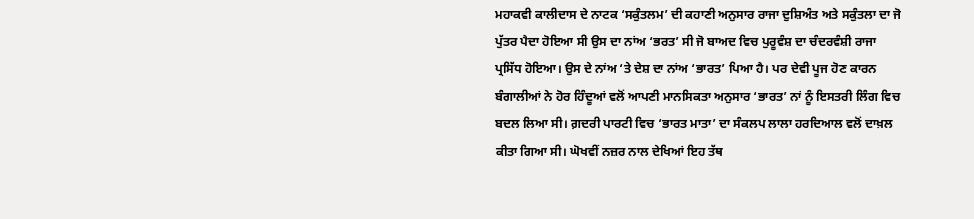ਮਹਾਕਵੀ ਕਾਲੀਦਾਸ ਦੇ ਨਾਟਕ ‘ਸਕੁੰਤਲਮ’ ਦੀ ਕਹਾਣੀ ਅਨੁਸਾਰ ਰਾਜਾ ਦੁਸ਼ਿਅੰਤ ਅਤੇ ਸਕੁੰਤਲਾ ਦਾ ਜੋ ਪੁੱਤਰ ਪੈਦਾ ਹੋਇਆ ਸੀ ਉਸ ਦਾ ਨਾਂਅ ‘ਭਰਤ’ ਸੀ ਜੋ ਬਾਅਦ ਵਿਚ ਪੁਰੂਵੰਸ਼ ਦਾ ਚੰਦਰਵੰਸ਼ੀ ਰਾਜਾ ਪ੍ਰਸਿੱਧ ਹੋਇਆ। ਉਸ ਦੇ ਨਾਂਅ ‘ਤੇ ਦੇਸ਼ ਦਾ ਨਾਂਅ ‘ਭਾਰਤ’ ਪਿਆ ਹੈ। ਪਰ ਦੇਵੀ ਪੂਜ ਹੋਣ ਕਾਰਨ ਬੰਗਾਲੀਆਂ ਨੇ ਹੋਰ ਹਿੰਦੂਆਂ ਵਲੋਂ ਆਪਣੀ ਮਾਨਸਿਕਤਾ ਅਨੁਸਾਰ ‘ਭਾਰਤ’ ਨਾਂ ਨੂੰ ਇਸਤਰੀ ਲਿੰਗ ਵਿਚ ਬਦਲ ਲਿਆ ਸੀ। ਗ਼ਦਰੀ ਪਾਰਟੀ ਵਿਚ ‘ਭਾਰਤ ਮਾਤਾ’ ਦਾ ਸੰਕਲਪ ਲਾਲਾ ਹਰਦਿਆਲ ਵਲੋਂ ਦਾਖ਼ਲ ਕੀਤਾ ਗਿਆ ਸੀ। ਘੋਖਵੀਂ ਨਜ਼ਰ ਨਾਲ ਦੇਖਿਆਂ ਇਹ ਤੱਥ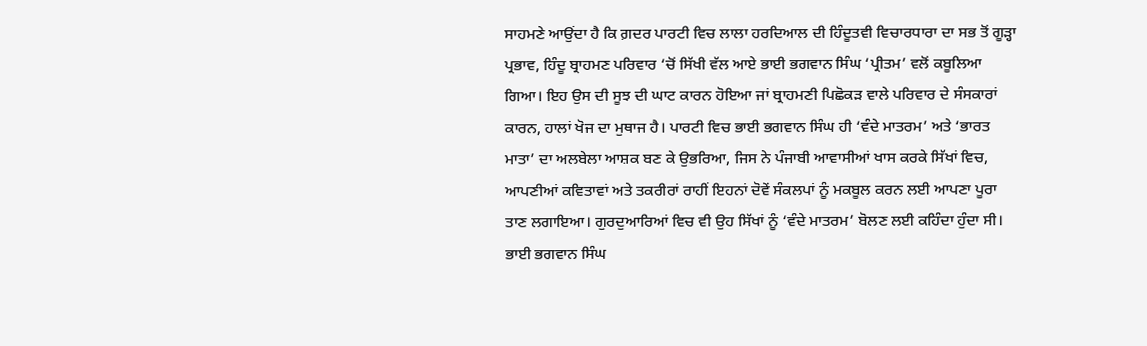ਸਾਹਮਣੇ ਆਉਂਦਾ ਹੈ ਕਿ ਗ਼ਦਰ ਪਾਰਟੀ ਵਿਚ ਲਾਲਾ ਹਰਦਿਆਲ ਦੀ ਹਿੰਦੂਤਵੀ ਵਿਚਾਰਧਾਰਾ ਦਾ ਸਭ ਤੋਂ ਗੂੜ੍ਹਾ ਪ੍ਰਭਾਵ, ਹਿੰਦੂ ਬ੍ਰਾਹਮਣ ਪਰਿਵਾਰ ‘ਚੋਂ ਸਿੱਖੀ ਵੱਲ ਆਏ ਭਾਈ ਭਗਵਾਨ ਸਿੰਘ ‘ਪ੍ਰੀਤਮ’ ਵਲੋਂ ਕਬੂਲਿਆ ਗਿਆ। ਇਹ ਉਸ ਦੀ ਸੂਝ ਦੀ ਘਾਟ ਕਾਰਨ ਹੋਇਆ ਜਾਂ ਬ੍ਰਾਹਮਣੀ ਪਿਛੋਕੜ ਵਾਲੇ ਪਰਿਵਾਰ ਦੇ ਸੰਸਕਾਰਾਂ ਕਾਰਨ, ਹਾਲਾਂ ਖੋਜ ਦਾ ਮੁਥਾਜ ਹੈ। ਪਾਰਟੀ ਵਿਚ ਭਾਈ ਭਗਵਾਨ ਸਿੰਘ ਹੀ ‘ਵੰਦੇ ਮਾਤਰਮ’ ਅਤੇ ‘ਭਾਰਤ ਮਾਤਾ’ ਦਾ ਅਲਬੇਲਾ ਆਸ਼ਕ ਬਣ ਕੇ ਉਭਰਿਆ, ਜਿਸ ਨੇ ਪੰਜਾਬੀ ਆਵਾਸੀਆਂ ਖਾਸ ਕਰਕੇ ਸਿੱਖਾਂ ਵਿਚ, ਆਪਣੀਆਂ ਕਵਿਤਾਵਾਂ ਅਤੇ ਤਕਰੀਰਾਂ ਰਾਹੀਂ ਇਹਨਾਂ ਦੋਵੇਂ ਸੰਕਲਪਾਂ ਨੂੰ ਮਕਬੂਲ ਕਰਨ ਲਈ ਆਪਣਾ ਪੂਰਾ ਤਾਣ ਲਗਾਇਆ। ਗੁਰਦੁਆਰਿਆਂ ਵਿਚ ਵੀ ਉਹ ਸਿੱਖਾਂ ਨੂੰ ‘ਵੰਦੇ ਮਾਤਰਮ’ ਬੋਲਣ ਲਈ ਕਹਿੰਦਾ ਹੁੰਦਾ ਸੀ। ਭਾਈ ਭਗਵਾਨ ਸਿੰਘ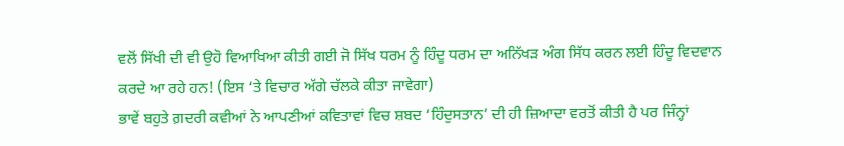ਵਲੋਂ ਸਿੱਖੀ ਦੀ ਵੀ ਉਹੋ ਵਿਆਖਿਆ ਕੀਤੀ ਗਈ ਜੋ ਸਿੱਖ ਧਰਮ ਨੂੰ ਹਿੰਦੂ ਧਰਮ ਦਾ ਅਨਿੱਖੜ ਅੰਗ ਸਿੱਧ ਕਰਨ ਲਈ ਹਿੰਦੂ ਵਿਦਵਾਨ ਕਰਦੇ ਆ ਰਹੇ ਹਨ! (ਇਸ ‘ਤੇ ਵਿਚਾਰ ਅੱਗੇ ਚੱਲਕੇ ਕੀਤਾ ਜਾਵੇਗਾ)
ਭਾਵੇਂ ਬਹੁਤੇ ਗ਼ਦਰੀ ਕਵੀਆਂ ਨੇ ਆਪਣੀਆਂ ਕਵਿਤਾਵਾਂ ਵਿਚ ਸ਼ਬਦ ‘ਹਿੰਦੁਸਤਾਨ’ ਦੀ ਹੀ ਜ਼ਿਆਦਾ ਵਰਤੋਂ ਕੀਤੀ ਹੈ ਪਰ ਜਿੰਨ੍ਹਾਂ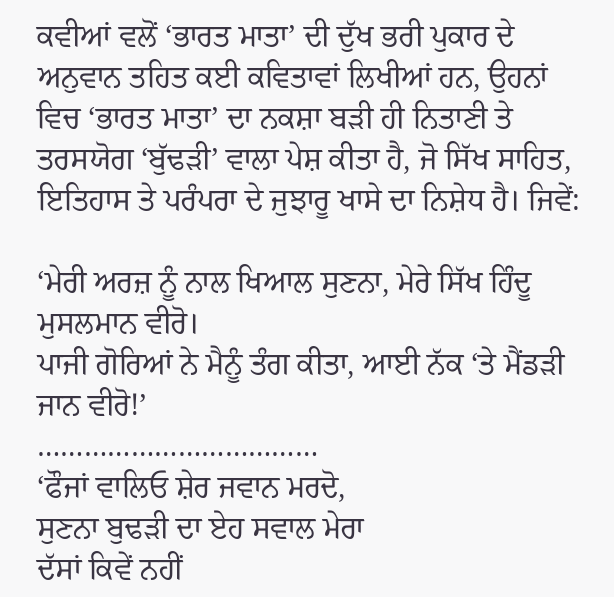ਕਵੀਆਂ ਵਲੋਂ ‘ਭਾਰਤ ਮਾਤਾ’ ਦੀ ਦੁੱਖ ਭਰੀ ਪੁਕਾਰ ਦੇ ਅਨੁਵਾਨ ਤਹਿਤ ਕਈ ਕਵਿਤਾਵਾਂ ਲਿਖੀਆਂ ਹਨ, ਉਹਨਾਂ ਵਿਚ ‘ਭਾਰਤ ਮਾਤਾ’ ਦਾ ਨਕਸ਼ਾ ਬੜੀ ਹੀ ਨਿਤਾਣੀ ਤੇ ਤਰਸਯੋਗ ‘ਬੁੱਢੜੀ’ ਵਾਲਾ ਪੇਸ਼ ਕੀਤਾ ਹੈ, ਜੋ ਸਿੱਖ ਸਾਹਿਤ, ਇਤਿਹਾਸ ਤੇ ਪਰੰਪਰਾ ਦੇ ਜੁਝਾਰੂ ਖਾਸੇ ਦਾ ਨਿਸ਼ੇਧ ਹੈ। ਜਿਵੇਂ:

‘ਮੇਰੀ ਅਰਜ਼ ਨੂੰ ਨਾਲ ਖਿਆਲ ਸੁਣਨਾ, ਮੇਰੇ ਸਿੱਖ ਹਿੰਦੂ ਮੁਸਲਮਾਨ ਵੀਰੋ।
ਪਾਜੀ ਗੋਰਿਆਂ ਨੇ ਮੈਨੂੰ ਤੰਗ ਕੀਤਾ, ਆਈ ਨੱਕ ‘ਤੇ ਮੈਂਡੜੀ ਜਾਨ ਵੀਰੋ!’
………………………………
‘ਫੌਜਾਂ ਵਾਲਿਓ ਸ਼ੇਰ ਜਵਾਨ ਮਰਦੋ,
ਸੁਣਨਾ ਬੁਢੜੀ ਦਾ ਏਹ ਸਵਾਲ ਮੇਰਾ
ਦੱਸਾਂ ਕਿਵੇਂ ਨਹੀਂ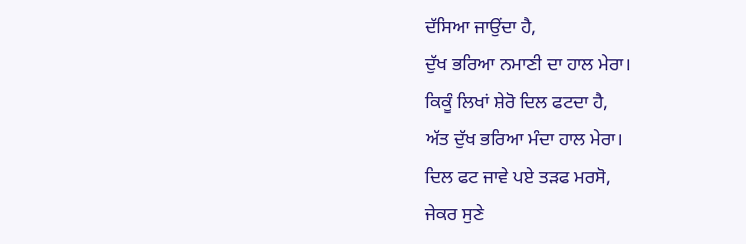ਦੱਸਿਆ ਜਾਉਂਦਾ ਹੈ,
ਦੁੱਖ ਭਰਿਆ ਨਮਾਣੀ ਦਾ ਹਾਲ ਮੇਰਾ।
ਕਿਕੂੰ ਲਿਖਾਂ ਸ਼ੇਰੋ ਦਿਲ ਫਟਦਾ ਹੈ,
ਅੱਤ ਦੁੱਖ ਭਰਿਆ ਮੰਦਾ ਹਾਲ ਮੇਰਾ।
ਦਿਲ ਫਟ ਜਾਵੇ ਪਏ ਤੜਫ ਮਰਸੋ,
ਜੇਕਰ ਸੁਣੇ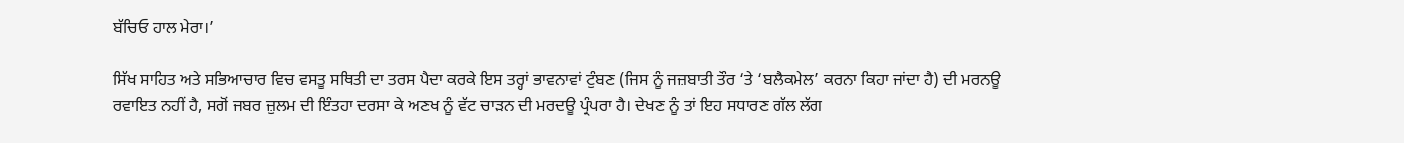ਬੱਚਿਓ ਹਾਲ ਮੇਰਾ।’

ਸਿੱਖ ਸਾਹਿਤ ਅਤੇ ਸਭਿਆਚਾਰ ਵਿਚ ਵਸਤੂ ਸਥਿਤੀ ਦਾ ਤਰਸ ਪੈਦਾ ਕਰਕੇ ਇਸ ਤਰ੍ਹਾਂ ਭਾਵਨਾਵਾਂ ਟੁੰਬਣ (ਜਿਸ ਨੂੰ ਜਜ਼ਬਾਤੀ ਤੌਰ ‘ਤੇ ‘ਬਲੈਕਮੇਲ’ ਕਰਨਾ ਕਿਹਾ ਜਾਂਦਾ ਹੈ) ਦੀ ਮਰਨਊ ਰਵਾਇਤ ਨਹੀਂ ਹੈ, ਸਗੋਂ ਜਬਰ ਜ਼ੁਲਮ ਦੀ ਇੰਤਹਾ ਦਰਸਾ ਕੇ ਅਣਖ ਨੂੰ ਵੱਟ ਚਾੜਨ ਦੀ ਮਰਦਊ ਪ੍ਰੰਪਰਾ ਹੈ। ਦੇਖਣ ਨੂੰ ਤਾਂ ਇਹ ਸਧਾਰਣ ਗੱਲ ਲੱਗ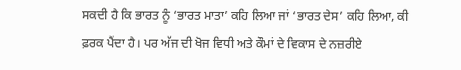ਸਕਦੀ ਹੈ ਕਿ ਭਾਰਤ ਨੂੰ ‘ਭਾਰਤ ਮਾਤਾ’ ਕਹਿ ਲਿਆ ਜਾਂ ‘ਭਾਰਤ ਦੇਸ’ ਕਹਿ ਲਿਆ, ਕੀ ਫ਼ਰਕ ਪੈਂਦਾ ਹੈ। ਪਰ ਅੱਜ ਦੀ ਖੋਜ ਵਿਧੀ ਅਤੇ ਕੌਮਾਂ ਦੇ ਵਿਕਾਸ ਦੇ ਨਜ਼ਰੀਏ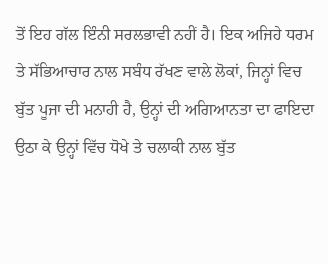ਤੋਂ ਇਹ ਗੱਲ ਇੰਨੀ ਸਰਲਭਾਵੀ ਨਹੀਂ ਹੈ। ਇਕ ਅਜਿਹੇ ਧਰਮ ਤੇ ਸੱਭਿਆਚਾਰ ਨਾਲ ਸਬੰਧ ਰੱਖਣ ਵਾਲੇ ਲੋਕਾਂ, ਜਿਨ੍ਹਾਂ ਵਿਚ ਬੁੱਤ ਪੂਜਾ ਦੀ ਮਨਾਹੀ ਹੈ, ਉਨ੍ਹਾਂ ਦੀ ਅਗਿਆਨਤਾ ਦਾ ਫਾਇਦਾ ਉਠਾ ਕੇ ਉਨ੍ਹਾਂ ਵਿੱਚ ਧੋਖੇ ਤੇ ਚਲਾਕੀ ਨਾਲ ਬੁੱਤ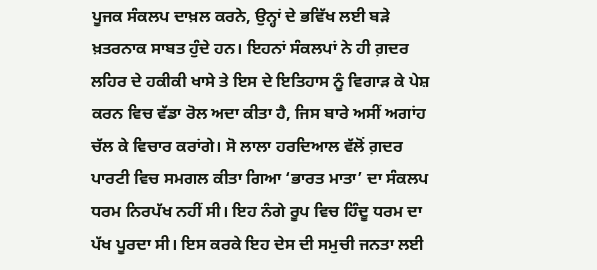ਪੂਜਕ ਸੰਕਲਪ ਦਾਖ਼ਲ ਕਰਨੇ, ਉਨ੍ਹਾਂ ਦੇ ਭਵਿੱਖ ਲਈ ਬੜੇ ਖ਼ਤਰਨਾਕ ਸਾਬਤ ਹੁੰਦੇ ਹਨ। ਇਹਨਾਂ ਸੰਕਲਪਾਂ ਨੇ ਹੀ ਗ਼ਦਰ ਲਹਿਰ ਦੇ ਹਕੀਕੀ ਖਾਸੇ ਤੇ ਇਸ ਦੇ ਇਤਿਹਾਸ ਨੂੰ ਵਿਗਾੜ ਕੇ ਪੇਸ਼ ਕਰਨ ਵਿਚ ਵੱਡਾ ਰੋਲ ਅਦਾ ਕੀਤਾ ਹੈ, ਜਿਸ ਬਾਰੇ ਅਸੀਂ ਅਗਾਂਹ ਚੱਲ ਕੇ ਵਿਚਾਰ ਕਰਾਂਗੇ। ਸੋ ਲਾਲਾ ਹਰਦਿਆਲ ਵੱਲੋਂ ਗ਼ਦਰ ਪਾਰਟੀ ਵਿਚ ਸਮਗਲ ਕੀਤਾ ਗਿਆ ‘ਭਾਰਤ ਮਾਤਾ’ ਦਾ ਸੰਕਲਪ ਧਰਮ ਨਿਰਪੱਖ ਨਹੀਂ ਸੀ। ਇਹ ਨੰਗੇ ਰੂਪ ਵਿਚ ਹਿੰਦੂ ਧਰਮ ਦਾ ਪੱਖ ਪੂਰਦਾ ਸੀ। ਇਸ ਕਰਕੇ ਇਹ ਦੇਸ ਦੀ ਸਮੁਚੀ ਜਨਤਾ ਲਈ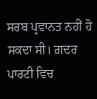ਸਰਬ ਪ੍ਰਵਾਨਤ ਨਹੀਂ ਹੋ ਸਕਦਾ ਸੀ। ਗ਼ਦਰ ਪਾਰਟੀ ਵਿਚ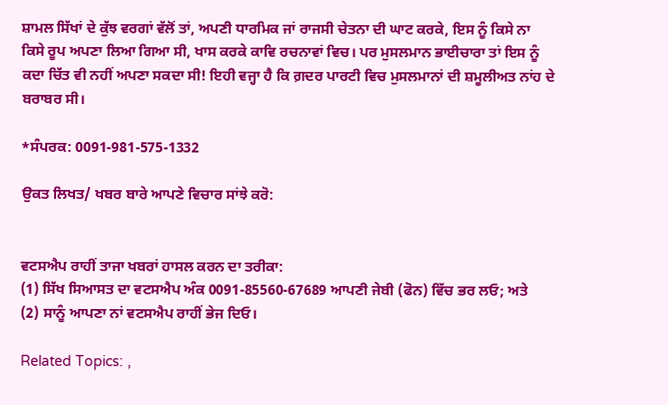ਸ਼ਾਮਲ ਸਿੱਖਾਂ ਦੇ ਕੁੱਝ ਵਰਗਾਂ ਵੱਲੋਂ ਤਾਂ, ਅਪਣੀ ਧਾਰਮਿਕ ਜਾਂ ਰਾਜਸੀ ਚੇਤਨਾ ਦੀ ਘਾਟ ਕਰਕੇ, ਇਸ ਨੂੰ ਕਿਸੇ ਨਾ ਕਿਸੇ ਰੂਪ ਅਪਣਾ ਲਿਆ ਗਿਆ ਸੀ, ਖਾਸ ਕਰਕੇ ਕਾਵਿ ਰਚਨਾਵਾਂ ਵਿਚ। ਪਰ ਮੁਸਲਮਾਨ ਭਾਈਚਾਰਾ ਤਾਂ ਇਸ ਨੂੰ ਕਦਾ ਚਿੱਤ ਵੀ ਨਹੀਂ ਅਪਣਾ ਸਕਦਾ ਸੀ! ਇਹੀ ਵਜ੍ਹਾ ਹੈ ਕਿ ਗ਼ਦਰ ਪਾਰਟੀ ਵਿਚ ਮੁਸਲਮਾਨਾਂ ਦੀ ਸ਼ਮੂਲੀਅਤ ਨਾਂਹ ਦੇ ਬਰਾਬਰ ਸੀ।

*ਸੰਪਰਕ: 0091-981-575-1332

ਉਕਤ ਲਿਖਤ/ ਖਬਰ ਬਾਰੇ ਆਪਣੇ ਵਿਚਾਰ ਸਾਂਝੇ ਕਰੋ:


ਵਟਸਐਪ ਰਾਹੀਂ ਤਾਜਾ ਖਬਰਾਂ ਹਾਸਲ ਕਰਨ ਦਾ ਤਰੀਕਾ:
(1) ਸਿੱਖ ਸਿਆਸਤ ਦਾ ਵਟਸਐਪ ਅੰਕ 0091-85560-67689 ਆਪਣੀ ਜੇਬੀ (ਫੋਨ) ਵਿੱਚ ਭਰ ਲਓ; ਅਤੇ
(2) ਸਾਨੂੰ ਆਪਣਾ ਨਾਂ ਵਟਸਐਪ ਰਾਹੀਂ ਭੇਜ ਦਿਓ।

Related Topics: ,